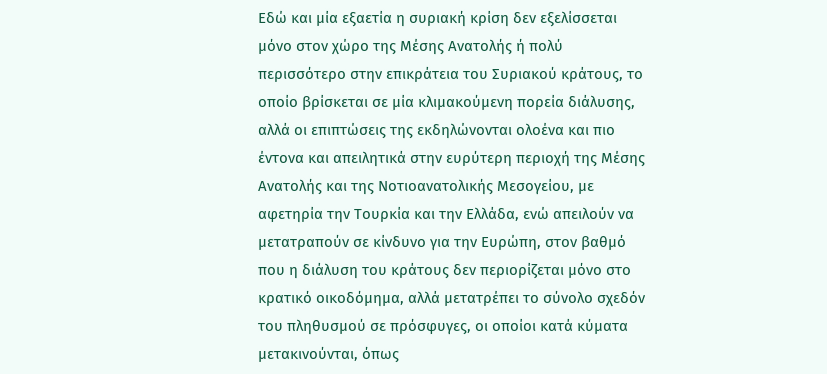Εδώ και μία εξαετία η συριακή κρίση δεν εξελίσσεται μόνο στον χώρο της Μέσης Ανατολής ή πολύ περισσότερο στην επικράτεια του Συριακού κράτους, το οποίο βρίσκεται σε μία κλιμακούμενη πορεία διάλυσης, αλλά οι επιπτώσεις της εκδηλώνονται ολοένα και πιο έντονα και απειλητικά στην ευρύτερη περιοχή της Μέσης Ανατολής και της Νοτιοανατολικής Μεσογείου, με αφετηρία την Τουρκία και την Ελλάδα, ενώ απειλούν να μετατραπούν σε κίνδυνο για την Ευρώπη, στον βαθμό που η διάλυση του κράτους δεν περιορίζεται μόνο στο κρατικό οικοδόμημα, αλλά μετατρέπει το σύνολο σχεδόν του πληθυσμού σε πρόσφυγες, οι οποίοι κατά κύματα μετακινούνται, όπως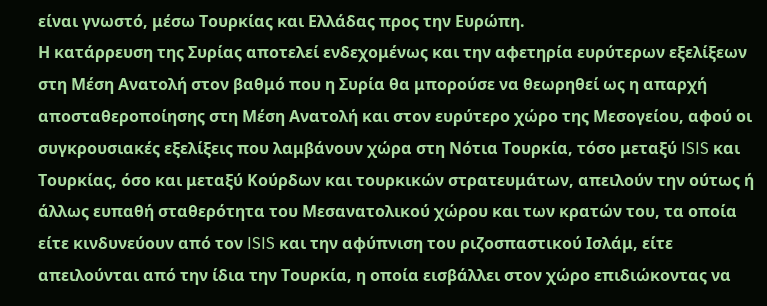είναι γνωστό, μέσω Τουρκίας και Ελλάδας προς την Ευρώπη.
Η κατάρρευση της Συρίας αποτελεί ενδεχομένως και την αφετηρία ευρύτερων εξελίξεων στη Μέση Ανατολή στον βαθμό που η Συρία θα μπορούσε να θεωρηθεί ως η απαρχή αποσταθεροποίησης στη Μέση Ανατολή και στον ευρύτερο χώρο της Μεσογείου, αφού οι συγκρουσιακές εξελίξεις που λαμβάνουν χώρα στη Νότια Τουρκία, τόσο μεταξύ ISIS και Τουρκίας, όσο και μεταξύ Κούρδων και τουρκικών στρατευμάτων, απειλούν την ούτως ή άλλως ευπαθή σταθερότητα του Μεσανατολικού χώρου και των κρατών του, τα οποία είτε κινδυνεύουν από τον ISIS και την αφύπνιση του ριζοσπαστικού Ισλάμ, είτε απειλούνται από την ίδια την Τουρκία, η οποία εισβάλλει στον χώρο επιδιώκοντας να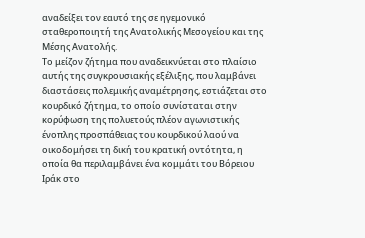αναδείξει τον εαυτό της σε ηγεμονικό σταθεροποιητή της Ανατολικής Μεσογείου και της Μέσης Ανατολής.
Το μείζον ζήτημα που αναδεικνύεται στο πλαίσιο αυτής της συγκρουσιακής εξέλιξης, που λαμβάνει διαστάσεις πολεμικής αναμέτρησης, εστιάζεται στο κουρδικό ζήτημα, το οποίο συνίσταται στην κορύφωση της πολυετούς πλέον αγωνιστικής ένοπλης προσπάθειας του κουρδικού λαού να οικοδομήσει τη δική του κρατική οντότητα, η οποία θα περιλαμβάνει ένα κομμάτι του Βόρειου Ιράκ στο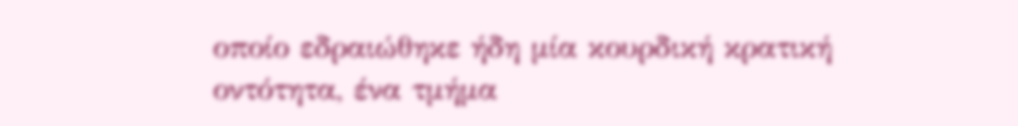οποίο εδραιώθηκε ήδη μία κουρδική κρατική οντότητα, ένα τμήμα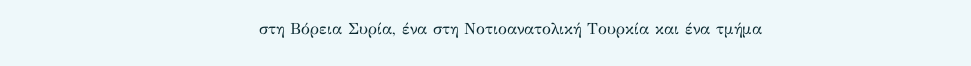στη Βόρεια Συρία, ένα στη Νοτιοανατολική Τουρκία και ένα τμήμα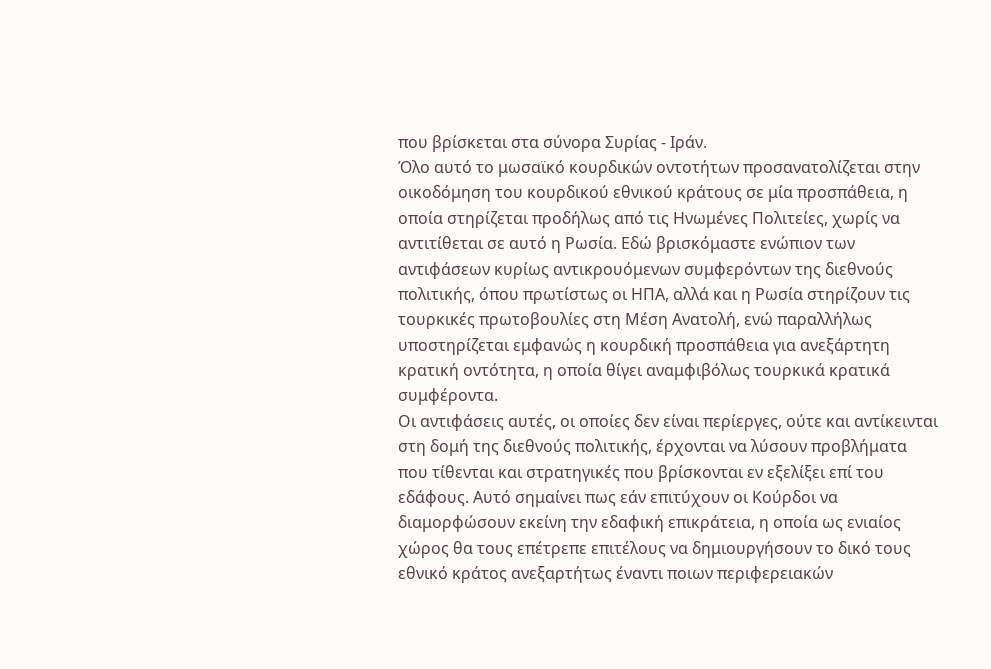που βρίσκεται στα σύνορα Συρίας - Ιράν.
Όλο αυτό το μωσαϊκό κουρδικών οντοτήτων προσανατολίζεται στην οικοδόμηση του κουρδικού εθνικού κράτους σε μία προσπάθεια, η οποία στηρίζεται προδήλως από τις Ηνωμένες Πολιτείες, χωρίς να αντιτίθεται σε αυτό η Ρωσία. Εδώ βρισκόμαστε ενώπιον των αντιφάσεων κυρίως αντικρουόμενων συμφερόντων της διεθνούς πολιτικής, όπου πρωτίστως οι ΗΠΑ, αλλά και η Ρωσία στηρίζουν τις τουρκικές πρωτοβουλίες στη Μέση Ανατολή, ενώ παραλλήλως υποστηρίζεται εμφανώς η κουρδική προσπάθεια για ανεξάρτητη κρατική οντότητα, η οποία θίγει αναμφιβόλως τουρκικά κρατικά συμφέροντα.
Οι αντιφάσεις αυτές, οι οποίες δεν είναι περίεργες, ούτε και αντίκεινται στη δομή της διεθνούς πολιτικής, έρχονται να λύσουν προβλήματα που τίθενται και στρατηγικές που βρίσκονται εν εξελίξει επί του εδάφους. Αυτό σημαίνει πως εάν επιτύχουν οι Κούρδοι να διαμορφώσουν εκείνη την εδαφική επικράτεια, η οποία ως ενιαίος χώρος θα τους επέτρεπε επιτέλους να δημιουργήσουν το δικό τους εθνικό κράτος ανεξαρτήτως έναντι ποιων περιφερειακών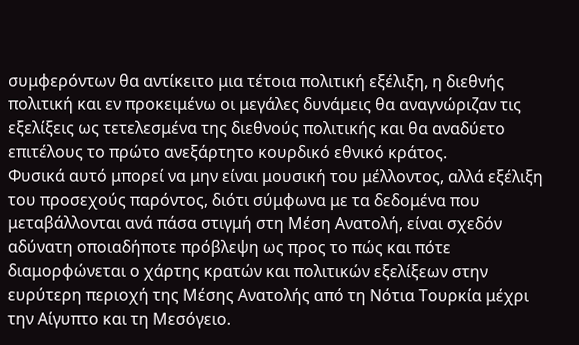συμφερόντων θα αντίκειτο μια τέτοια πολιτική εξέλιξη, η διεθνής πολιτική και εν προκειμένω οι μεγάλες δυνάμεις θα αναγνώριζαν τις εξελίξεις ως τετελεσμένα της διεθνούς πολιτικής και θα αναδύετο επιτέλους το πρώτο ανεξάρτητο κουρδικό εθνικό κράτος.
Φυσικά αυτό μπορεί να μην είναι μουσική του μέλλοντος, αλλά εξέλιξη του προσεχούς παρόντος, διότι σύμφωνα με τα δεδομένα που μεταβάλλονται ανά πάσα στιγμή στη Μέση Ανατολή, είναι σχεδόν αδύνατη οποιαδήποτε πρόβλεψη ως προς το πώς και πότε διαμορφώνεται ο χάρτης κρατών και πολιτικών εξελίξεων στην ευρύτερη περιοχή της Μέσης Ανατολής από τη Νότια Τουρκία μέχρι την Αίγυπτο και τη Μεσόγειο.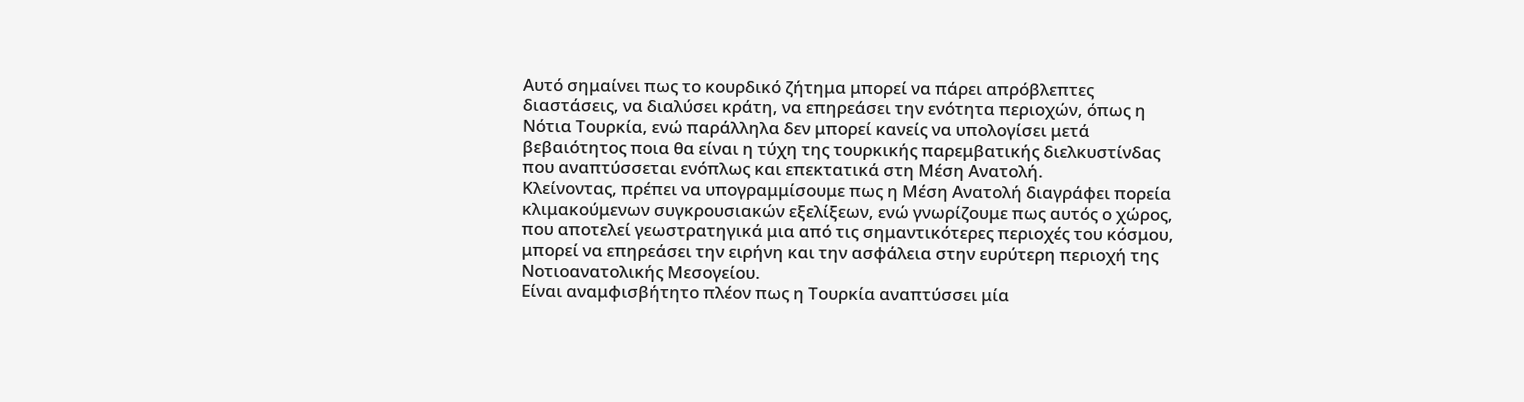Αυτό σημαίνει πως το κουρδικό ζήτημα μπορεί να πάρει απρόβλεπτες διαστάσεις, να διαλύσει κράτη, να επηρεάσει την ενότητα περιοχών, όπως η Νότια Τουρκία, ενώ παράλληλα δεν μπορεί κανείς να υπολογίσει μετά βεβαιότητος ποια θα είναι η τύχη της τουρκικής παρεμβατικής διελκυστίνδας που αναπτύσσεται ενόπλως και επεκτατικά στη Μέση Ανατολή.
Κλείνοντας, πρέπει να υπογραμμίσουμε πως η Μέση Ανατολή διαγράφει πορεία κλιμακούμενων συγκρουσιακών εξελίξεων, ενώ γνωρίζουμε πως αυτός ο χώρος, που αποτελεί γεωστρατηγικά μια από τις σημαντικότερες περιοχές του κόσμου, μπορεί να επηρεάσει την ειρήνη και την ασφάλεια στην ευρύτερη περιοχή της Νοτιοανατολικής Μεσογείου.
Είναι αναμφισβήτητο πλέον πως η Τουρκία αναπτύσσει μία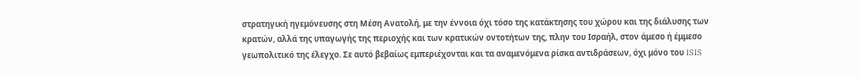στρατηγική ηγεμόνευσης στη Μέση Ανατολή, με την έννοια όχι τόσο της κατάκτησης του χώρου και της διάλυσης των κρατών, αλλά της υπαγωγής της περιοχής και των κρατικών οντοτήτων της, πλην του Ισραήλ, στον άμεσο ή έμμεσο γεωπολιτικό της έλεγχο. Σε αυτό βεβαίως εμπεριέχονται και τα αναμενόμενα ρίσκα αντιδράσεων, όχι μόνο του ISIS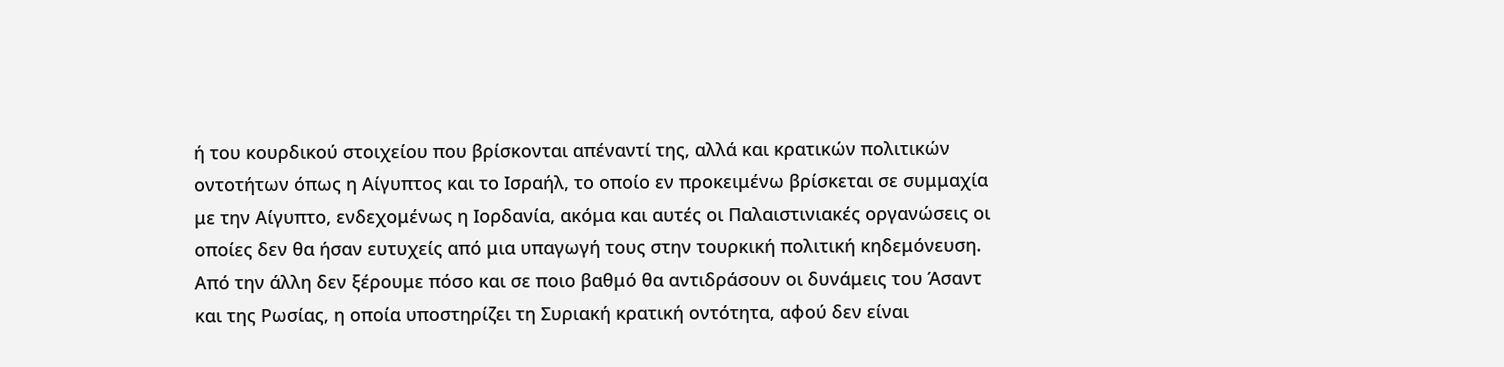ή του κουρδικού στοιχείου που βρίσκονται απέναντί της, αλλά και κρατικών πολιτικών οντοτήτων όπως η Αίγυπτος και το Ισραήλ, το οποίο εν προκειμένω βρίσκεται σε συμμαχία με την Αίγυπτο, ενδεχομένως η Ιορδανία, ακόμα και αυτές οι Παλαιστινιακές οργανώσεις οι οποίες δεν θα ήσαν ευτυχείς από μια υπαγωγή τους στην τουρκική πολιτική κηδεμόνευση.
Από την άλλη δεν ξέρουμε πόσο και σε ποιο βαθμό θα αντιδράσουν οι δυνάμεις του Άσαντ και της Ρωσίας, η οποία υποστηρίζει τη Συριακή κρατική οντότητα, αφού δεν είναι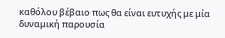καθόλου βέβαιο πως θα είναι ευτυχής με μία δυναμική παρουσία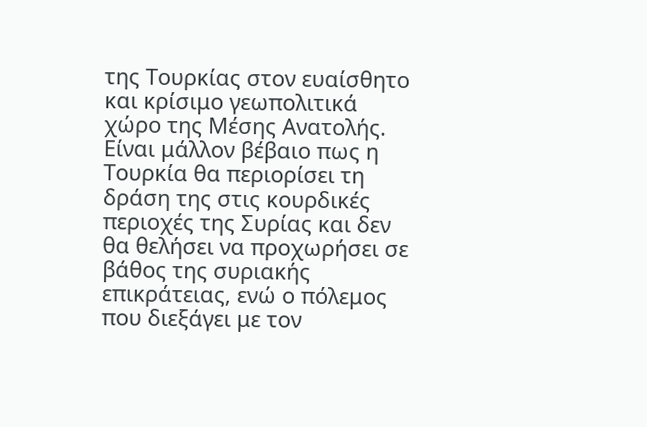της Τουρκίας στον ευαίσθητο και κρίσιμο γεωπολιτικά χώρο της Μέσης Ανατολής.
Είναι μάλλον βέβαιο πως η Τουρκία θα περιορίσει τη δράση της στις κουρδικές περιοχές της Συρίας και δεν θα θελήσει να προχωρήσει σε βάθος της συριακής επικράτειας, ενώ ο πόλεμος που διεξάγει με τον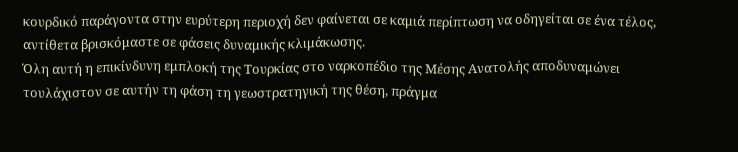κουρδικό παράγοντα στην ευρύτερη περιοχή δεν φαίνεται σε καμιά περίπτωση να οδηγείται σε ένα τέλος, αντίθετα βρισκόμαστε σε φάσεις δυναμικής κλιμάκωσης.
Όλη αυτή η επικίνδυνη εμπλοκή της Τουρκίας στο ναρκοπέδιο της Μέσης Ανατολής αποδυναμώνει τουλάχιστον σε αυτήν τη φάση τη γεωστρατηγική της θέση, πράγμα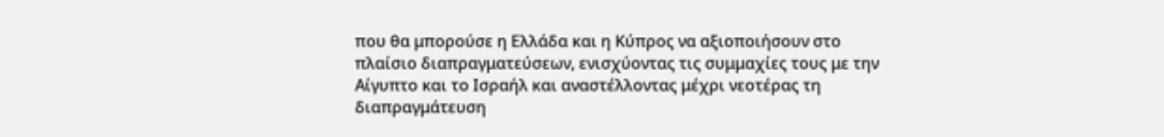που θα μπορούσε η Ελλάδα και η Κύπρος να αξιοποιήσουν στο πλαίσιο διαπραγματεύσεων, ενισχύοντας τις συμμαχίες τους με την Αίγυπτο και το Ισραήλ και αναστέλλοντας μέχρι νεοτέρας τη διαπραγμάτευση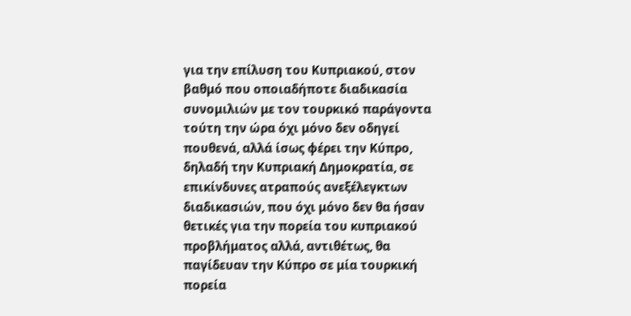για την επίλυση του Κυπριακού, στον βαθμό που οποιαδήποτε διαδικασία συνομιλιών με τον τουρκικό παράγοντα τούτη την ώρα όχι μόνο δεν οδηγεί πουθενά, αλλά ίσως φέρει την Κύπρο, δηλαδή την Κυπριακή Δημοκρατία, σε επικίνδυνες ατραπούς ανεξέλεγκτων διαδικασιών, που όχι μόνο δεν θα ήσαν θετικές για την πορεία του κυπριακού προβλήματος αλλά, αντιθέτως, θα παγίδευαν την Κύπρο σε μία τουρκική πορεία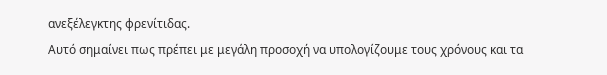ανεξέλεγκτης φρενίτιδας.
Αυτό σημαίνει πως πρέπει με μεγάλη προσοχή να υπολογίζουμε τους χρόνους και τα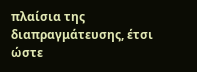πλαίσια της διαπραγμάτευσης, έτσι ώστε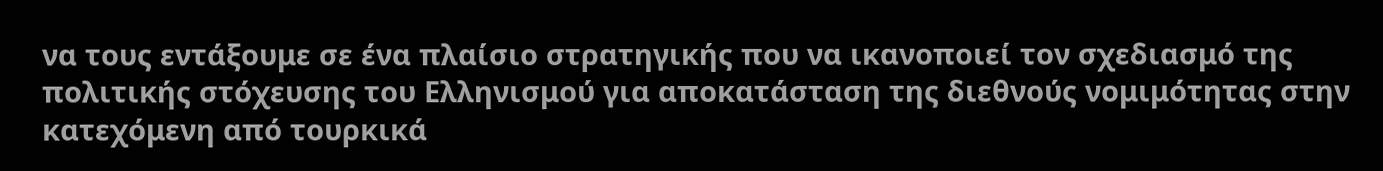να τους εντάξουμε σε ένα πλαίσιο στρατηγικής που να ικανοποιεί τον σχεδιασμό της πολιτικής στόχευσης του Ελληνισμού για αποκατάσταση της διεθνούς νομιμότητας στην κατεχόμενη από τουρκικά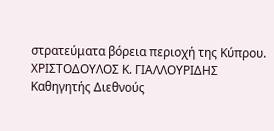στρατεύματα βόρεια περιοχή της Κύπρου.
ΧΡΙΣΤΟΔΟΥΛΟΣ Κ. ΓΙΑΛΛΟΥΡΙΔΗΣ
Καθηγητής Διεθνούς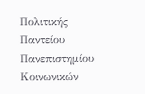Πολιτικής
Παντείου Πανεπιστημίου
Κοινωνικών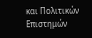και Πολιτικών Επιστημών